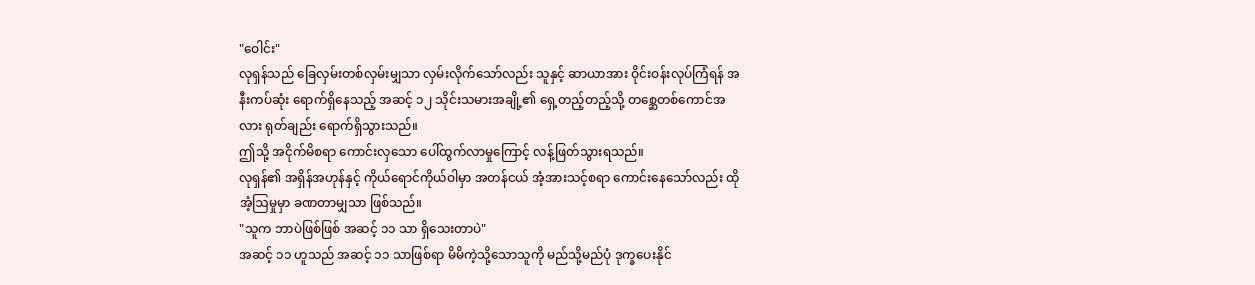"ဝေါင်း"
လုရှန်သည် ခြေလှမ်းတစ်လှမ်းမျှသာ လှမ်းလိုက်သော်လည်း သူနှင့် ဆာယာအား ဝိုင်းဝန်းလုပ်ကြံရန် အနီးကပ်ဆုံး ရောက်ရှိနေသည့် အဆင့် ၁၂ သိုင်းသမားအချို့၏ ရှေ့တည့်တည့်သို့ တစ္ဆေတစ်ကောင်အလား ရုတ်ချည်း ရောက်ရှိသွားသည်။
ဤသို့ အငိုက်မိစရာ ကောင်းလှသော ပေါ်ထွက်လာမှုကြောင့် လန့်ဖြတ်သွားရသည်။
လုရှန်၏ အရှိန်အဟုန်နှင့် ကိုယ်ရောင်ကိုယ်ဝါမှာ အတန်ငယ် အံ့အားသင့်စရာ ကောင်းနေသော်လည်း ထိုအံ့ဩမှုမှာ ခဏတာမျှသာ ဖြစ်သည်။
"သူက ဘာပဲဖြစ်ဖြစ် အဆင့် ၁၁ သာ ရှိသေးတာပဲ"
အဆင့် ၁၁ ဟူသည် အဆင့် ၁၁ သာဖြစ်ရာ မိမိကဲ့သို့သောသူကို မည်သို့မည်ပုံ ဒုက္ခပေးနိုင်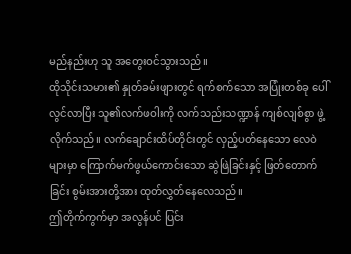မည်နည်းဟု သူ အတွေးဝင်သွားသည်။
ထိုသိုင်းသမား၏ နှုတ်ခမ်းဖျားတွင် ရက်စက်သော အပြုံးတစ်ခု ပေါ်လွင်လာပြီး သူ၏လက်ဖဝါးကို လက်သည်းသဏ္ဍာန် ကျစ်လျစ်စွာ ဖွဲ့လိုက်သည်။ လက်ချောင်းထိပ်တိုင်းတွင် လှည့်ပတ်နေသော လေဝဲများမှာ ကြောက်မက်ဖွယ်ကောင်းသော ဆွဲဖြဲခြင်းနှင့် ဖြတ်တောက်ခြင်း စွမ်းအားတို့အား ထုတ်လွှတ်နေလေသည်။
ဤတိုက်ကွက်မှာ အလွန်ပင် ပြင်း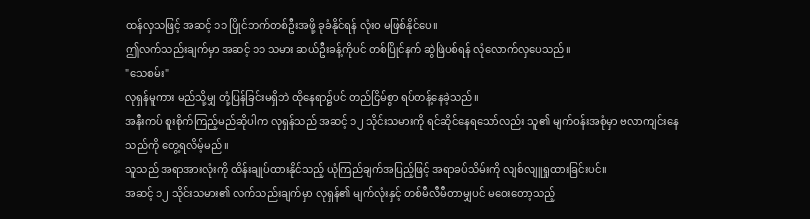ထန်လှသဖြင့် အဆင့် ၁၁ ပြိုင်ဘက်တစ်ဦးအဖို့ ခုခံနိုင်ရန် လုံးဝ မဖြစ်နိုင်ပေ။
ဤလက်သည်းချက်မှာ အဆင့် ၁၁ သမား ဆယ်ဦးခန့်ကိုပင် တစ်ပြိုင်နက် ဆွဲဖြဲပစ်ရန် လုံလောက်လှပေသည်။
"သေစမ်း"
လုရှန်မူကား မည်သို့မျှ တုံ့ပြန်ခြင်းမရှိဘဲ ထိုနေရာ၌ပင် တည်ငြိမ်စွာ ရပ်တန့်နေခဲ့သည်။
အနီးကပ် စူးစိုက်ကြည့်မည်ဆိုပါက လုရှန်သည် အဆင့် ၁၂ သိုင်းသမားကို ရင်ဆိုင်နေရသော်လည်း သူ၏ မျက်ဝန်းအစုံမှာ ဗလာကျင်းနေသည်ကို တွေ့ရလိမ့်မည်။
သူသည် အရာအားလုံးကို ထိန်းချုပ်ထားနိုင်သည့် ယုံကြည်ချက်အပြည့်ဖြင့် အရာခပ်သိမ်းကို လျစ်လျူရှုထားခြင်းပင်။
အဆင့် ၁၂ သိုင်းသမား၏ လက်သည်းချက်မှာ လုရှန်၏ မျက်လုံးနှင့် တစ်မီလီမီတာမျှပင် မဝေးတော့သည့်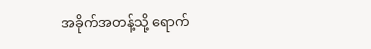အခိုက်အတန့်သို့ ရောက်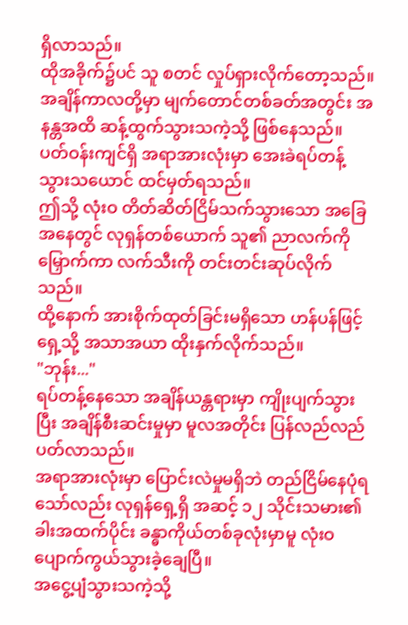ရှိလာသည်။
ထိုအခိုက်၌ပင် သူ စတင် လှုပ်ရှားလိုက်တော့သည်။
အချိန်ကာလတို့မှာ မျက်တောင်တစ်ခတ်အတွင်း အနန္တအထိ ဆန့်ထွက်သွားသကဲ့သို့ ဖြစ်နေသည်။
ပတ်ဝန်းကျင်ရှိ အရာအားလုံးမှာ အေးခဲရပ်တန့်သွားသယောင် ထင်မှတ်ရသည်။
ဤသို့ လုံးဝ တိတ်ဆိတ်ငြိမ်သက်သွားသော အခြေအနေတွင် လုရှန်တစ်ယောက် သူ၏ ညာလက်ကို မြှောက်ကာ လက်သီးကို တင်းတင်းဆုပ်လိုက်သည်။
ထို့နောက် အားစိုက်ထုတ်ခြင်းမရှိသော ဟန်ပန်ဖြင့် ရှေ့သို့ အသာအယာ ထိုးနှက်လိုက်သည်။
"ဘုန်း..."
ရပ်တန့်နေသော အချိန်ယန္တရားမှာ ကျိုးပျက်သွားပြီး အချိန်စီးဆင်းမှုမှာ မူလအတိုင်း ပြန်လည်လည်ပတ်လာသည်။
အရာအားလုံးမှာ ပြောင်းလဲမှုမရှိဘဲ တည်ငြိမ်နေပုံရသော်လည်း လုရှန်ရှေ့ရှိ အဆင့် ၁၂ သိုင်းသမား၏ ခါးအထက်ပိုင်း ခန္ဓာကိုယ်တစ်ခုလုံးမှာမူ လုံးဝ ပျောက်ကွယ်သွားခဲ့ချေပြီ။
အငွေ့ပျံသွားသကဲ့သို့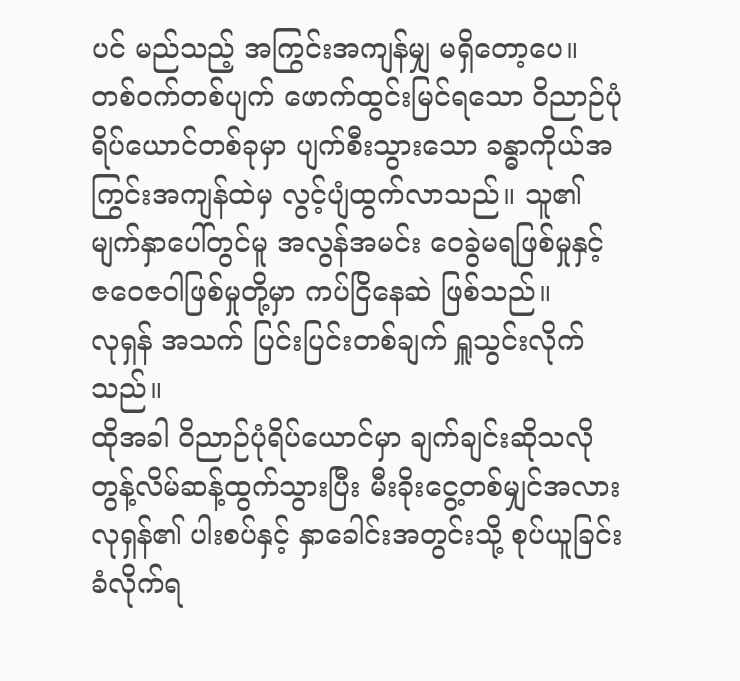ပင် မည်သည့် အကြွင်းအကျန်မျှ မရှိတော့ပေ။
တစ်ဝက်တစ်ပျက် ဖောက်ထွင်းမြင်ရသော ဝိညာဉ်ပုံရိပ်ယောင်တစ်ခုမှာ ပျက်စီးသွားသော ခန္ဓာကိုယ်အကြွင်းအကျန်ထဲမှ လွင့်ပျံထွက်လာသည်။ သူ၏ မျက်နှာပေါ်တွင်မူ အလွန်အမင်း ဝေခွဲမရဖြစ်မှုနှင့် ဇဝေဇဝါဖြစ်မှုတို့မှာ ကပ်ငြိနေဆဲ ဖြစ်သည်။
လုရှန် အသက် ပြင်းပြင်းတစ်ချက် ရှူသွင်းလိုက်သည်။
ထိုအခါ ဝိညာဉ်ပုံရိပ်ယောင်မှာ ချက်ချင်းဆိုသလို တွန့်လိမ်ဆန့်ထွက်သွားပြီး မီးခိုးငွေ့တစ်မျှင်အလား လုရှန်၏ ပါးစပ်နှင့် နှာခေါင်းအတွင်းသို့ စုပ်ယူခြင်း ခံလိုက်ရ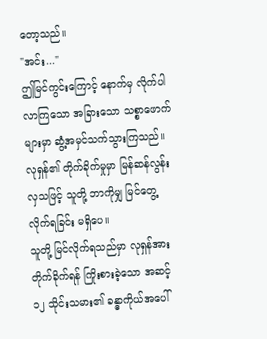တော့သည်။
"အင်း..."
ဤမြင်ကွင်းကြောင့် နောက်မှ လိုက်ပါလာကြသော အခြားသော သစ္စာဖောက်များမှာ ဆွံ့အမှင်သက်သွားကြသည်။
လုရှန်၏ တိုက်ခိုက်မှုမှာ မြန်ဆန်လွန်းလှသဖြင့် သူတို့ ဘာကိုမျှ မြင်တွေ့လိုက်ရခြင်း မရှိပေ။
သူတို့ မြင်လိုက်ရသည်မှာ လုရှန်အား တိုက်ခိုက်ရန် ကြိုးစားခဲ့သော အဆင့် ၁၂ သိုင်းသမား၏ ခန္ဓာကိုယ်အပေါ်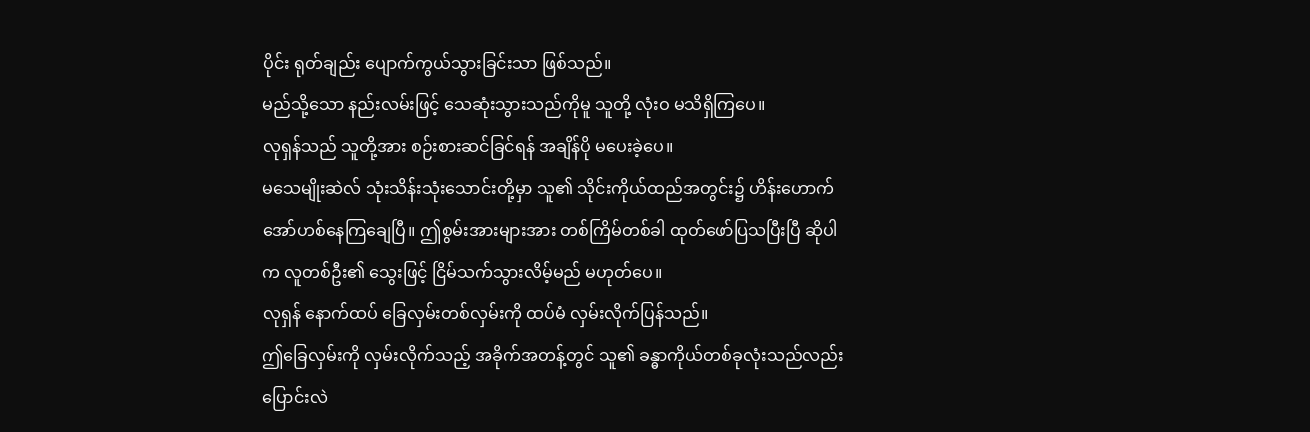ပိုင်း ရုတ်ချည်း ပျောက်ကွယ်သွားခြင်းသာ ဖြစ်သည်။
မည်သို့သော နည်းလမ်းဖြင့် သေဆုံးသွားသည်ကိုမူ သူတို့ လုံးဝ မသိရှိကြပေ။
လုရှန်သည် သူတို့အား စဉ်းစားဆင်ခြင်ရန် အချိန်ပို မပေးခဲ့ပေ။
မသေမျိုးဆဲလ် သုံးသိန်းသုံးသောင်းတို့မှာ သူ၏ သိုင်းကိုယ်ထည်အတွင်း၌ ဟိန်းဟောက် အော်ဟစ်နေကြချေပြီ။ ဤစွမ်းအားများအား တစ်ကြိမ်တစ်ခါ ထုတ်ဖော်ပြသပြီးပြီ ဆိုပါက လူတစ်ဦး၏ သွေးဖြင့် ငြိမ်သက်သွားလိမ့်မည် မဟုတ်ပေ။
လုရှန် နောက်ထပ် ခြေလှမ်းတစ်လှမ်းကို ထပ်မံ လှမ်းလိုက်ပြန်သည်။
ဤခြေလှမ်းကို လှမ်းလိုက်သည့် အခိုက်အတန့်တွင် သူ၏ ခန္ဓာကိုယ်တစ်ခုလုံးသည်လည်း ပြောင်းလဲ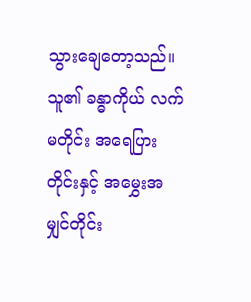သွားချေတော့သည်။
သူ၏ ခန္ဓာကိုယ် လက်မတိုင်း အရေပြားတိုင်းနှင့် အမွှေးအမျှင်တိုင်း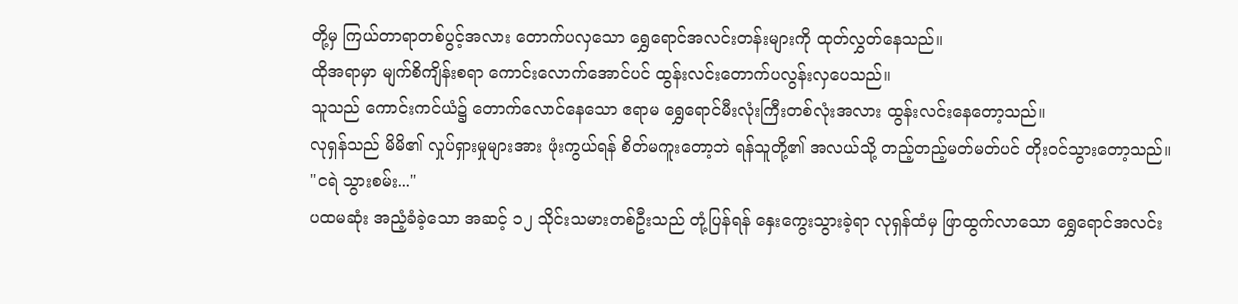တို့မှ ကြယ်တာရာတစ်ပွင့်အလား တောက်ပလှသော ရွှေရောင်အလင်းတန်းများကို ထုတ်လွှတ်နေသည်။
ထိုအရာမှာ မျက်စိကျိန်းစရာ ကောင်းလောက်အောင်ပင် ထွန်းလင်းတောက်ပလွန်းလှပေသည်။
သူသည် ကောင်းကင်ယံ၌ တောက်လောင်နေသော ဧရာမ ရွှေရောင်မီးလုံးကြီးတစ်လုံးအလား ထွန်းလင်းနေတော့သည်။
လုရှန်သည် မိမိ၏ လှုပ်ရှားမှုများအား ဖုံးကွယ်ရန် စိတ်မကူးတော့ဘဲ ရန်သူတို့၏ အလယ်သို့ တည့်တည့်မတ်မတ်ပင် တိုးဝင်သွားတော့သည်။
"ငရဲ သွားစမ်း..."
ပထမဆုံး အညံ့ခံခဲ့သော အဆင့် ၁၂ သိုင်းသမားတစ်ဦးသည် တုံ့ပြန်ရန် နှေးကွေးသွားခဲ့ရာ လုရှန်ထံမှ ဖြာထွက်လာသော ရွှေရောင်အလင်း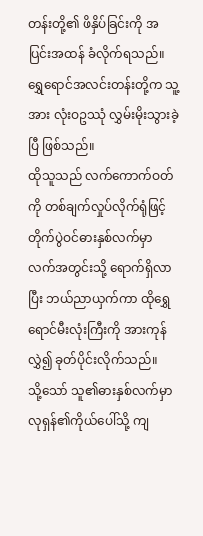တန်းတို့၏ ဖိနှိပ်ခြင်းကို အပြင်းအထန် ခံလိုက်ရသည်။
ရွှေရောင်အလင်းတန်းတို့က သူ့အား လုံးဝဥဿုံ လွှမ်းမိုးသွားခဲ့ပြီ ဖြစ်သည်။
ထိုသူသည် လက်ကောက်ဝတ်ကို တစ်ချက်လှုပ်လိုက်ရုံဖြင့် တိုက်ပွဲဝင်ဓားနှစ်လက်မှာ လက်အတွင်းသို့ ရောက်ရှိလာပြီး ဘယ်ညာယှက်ကာ ထိုရွှေရောင်မီးလုံးကြီးကို အားကုန်လွှဲ၍ ခုတ်ပိုင်းလိုက်သည်။
သို့သော် သူ၏ဓားနှစ်လက်မှာ လုရှန်၏ကိုယ်ပေါ်သို့ ကျ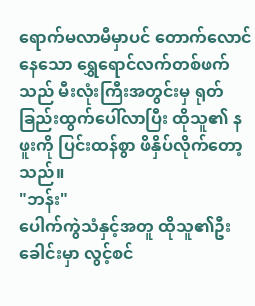ရောက်မလာမီမှာပင် တောက်လောင်နေသော ရွှေရောင်လက်တစ်ဖက်သည် မီးလုံးကြီးအတွင်းမှ ရုတ်ခြည်းထွက်ပေါ်လာပြီး ထိုသူ၏ နဖူးကို ပြင်းထန်စွာ ဖိနှိပ်လိုက်တော့သည်။
"ဘန်း"
ပေါက်ကွဲသံနှင့်အတူ ထိုသူ၏ဦးခေါင်းမှာ လွင့်စင်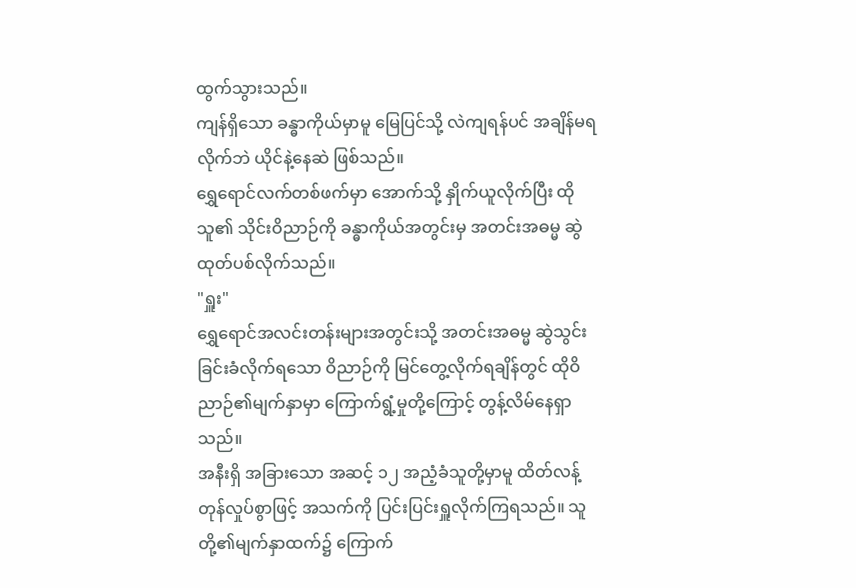ထွက်သွားသည်။
ကျန်ရှိသော ခန္ဓာကိုယ်မှာမူ မြေပြင်သို့ လဲကျရန်ပင် အချိန်မရလိုက်ဘဲ ယိုင်နဲ့နေဆဲ ဖြစ်သည်။
ရွှေရောင်လက်တစ်ဖက်မှာ အောက်သို့ နှိုက်ယူလိုက်ပြီး ထိုသူ၏ သိုင်းဝိညာဉ်ကို ခန္ဓာကိုယ်အတွင်းမှ အတင်းအဓမ္မ ဆွဲထုတ်ပစ်လိုက်သည်။
"ရှူး"
ရွှေရောင်အလင်းတန်းများအတွင်းသို့ အတင်းအဓမ္မ ဆွဲသွင်းခြင်းခံလိုက်ရသော ဝိညာဉ်ကို မြင်တွေ့လိုက်ရချိန်တွင် ထိုဝိညာဉ်၏မျက်နှာမှာ ကြောက်ရွံ့မှုတို့ကြောင့် တွန့်လိမ်နေရှာသည်။
အနီးရှိ အခြားသော အဆင့် ၁၂ အညံ့ခံသူတို့မှာမူ ထိတ်လန့်တုန်လှုပ်စွာဖြင့် အသက်ကို ပြင်းပြင်းရှူလိုက်ကြရသည်။ သူတို့၏မျက်နှာထက်၌ ကြောက်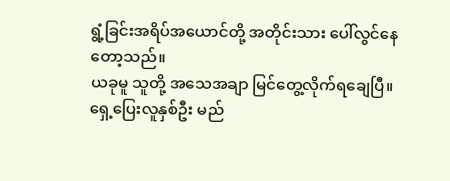ရွံ့ခြင်းအရိပ်အယောင်တို့ အတိုင်းသား ပေါ်လွင်နေတော့သည်။
ယခုမူ သူတို့ အသေအချာ မြင်တွေ့လိုက်ရချေပြီ။
ရှေ့ပြေးလူနှစ်ဦး မည်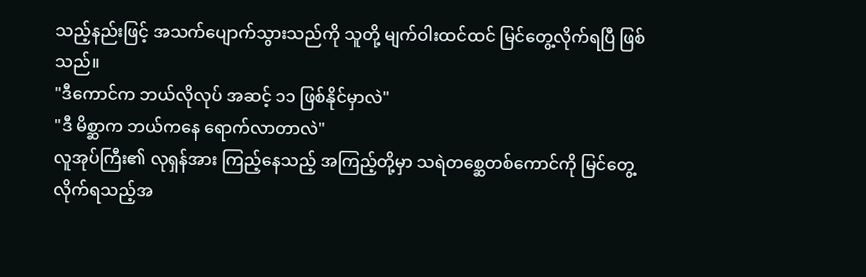သည့်နည်းဖြင့် အသက်ပျောက်သွားသည်ကို သူတို့ မျက်ဝါးထင်ထင် မြင်တွေ့လိုက်ရပြီ ဖြစ်သည်။
"ဒီကောင်က ဘယ်လိုလုပ် အဆင့် ၁၁ ဖြစ်နိုင်မှာလဲ"
"ဒီ မိစ္ဆာက ဘယ်ကနေ ရောက်လာတာလဲ"
လူအုပ်ကြီး၏ လုရှန်အား ကြည့်နေသည့် အကြည့်တို့မှာ သရဲတစ္ဆေတစ်ကောင်ကို မြင်တွေ့လိုက်ရသည့်အ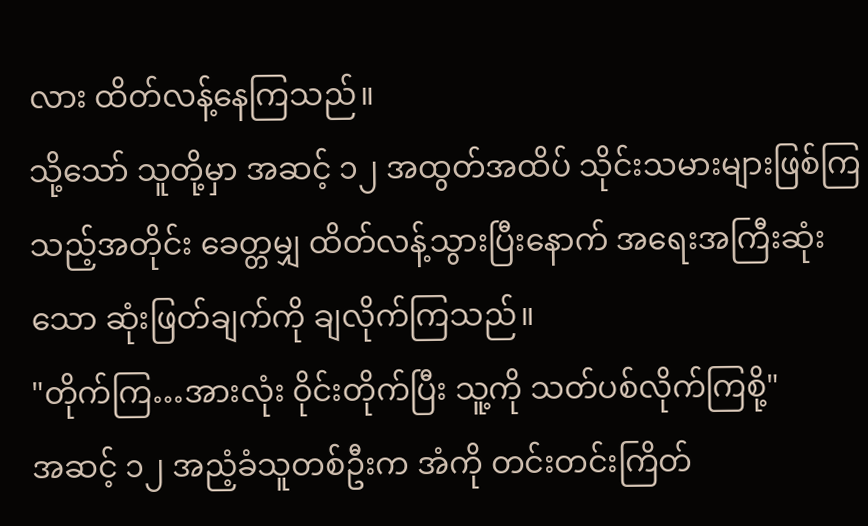လား ထိတ်လန့်နေကြသည်။
သို့သော် သူတို့မှာ အဆင့် ၁၂ အထွတ်အထိပ် သိုင်းသမားများဖြစ်ကြသည့်အတိုင်း ခေတ္တမျှ ထိတ်လန့်သွားပြီးနောက် အရေးအကြီးဆုံးသော ဆုံးဖြတ်ချက်ကို ချလိုက်ကြသည်။
"တိုက်ကြ…အားလုံး ဝိုင်းတိုက်ပြီး သူ့ကို သတ်ပစ်လိုက်ကြစို့"
အဆင့် ၁၂ အညံ့ခံသူတစ်ဦးက အံကို တင်းတင်းကြိတ်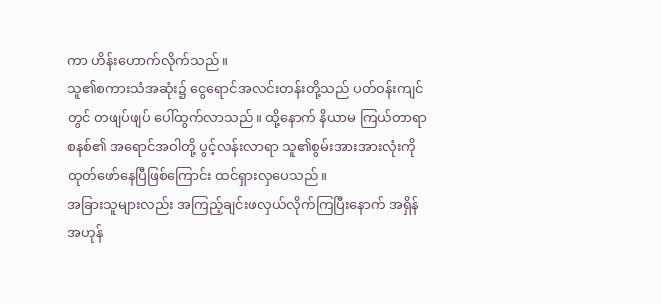ကာ ဟိန်းဟောက်လိုက်သည်။
သူ၏စကားသံအဆုံး၌ ငွေရောင်အလင်းတန်းတို့သည် ပတ်ဝန်းကျင်တွင် တဖျပ်ဖျပ် ပေါ်ထွက်လာသည်။ ထို့နောက် နိယာမ ကြယ်တာရာစနစ်၏ အရောင်အဝါတို့ ပွင့်လန်းလာရာ သူ၏စွမ်းအားအားလုံးကို ထုတ်ဖော်နေပြီဖြစ်ကြောင်း ထင်ရှားလှပေသည်။
အခြားသူများလည်း အကြည့်ချင်းဖလှယ်လိုက်ကြပြီးနောက် အရှိန်အဟုန်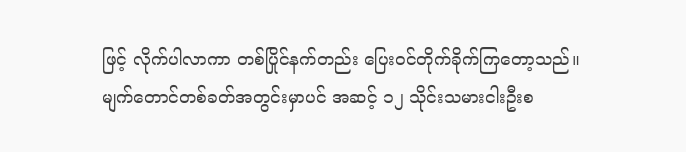ဖြင့် လိုက်ပါလာကာ တစ်ပြိုင်နက်တည်း ပြေးဝင်တိုက်ခိုက်ကြတော့သည်။
မျက်တောင်တစ်ခတ်အတွင်းမှာပင် အဆင့် ၁၂ သိုင်းသမားငါးဦးစ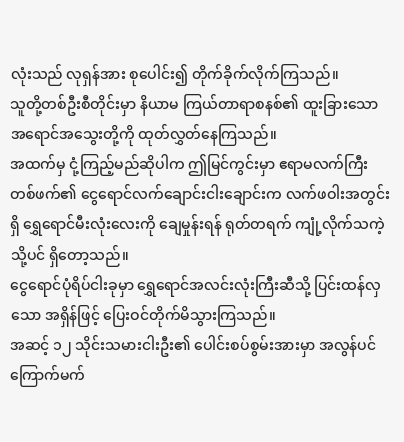လုံးသည် လုရှန်အား စုပေါင်း၍ တိုက်ခိုက်လိုက်ကြသည်။
သူတို့တစ်ဦးစီတိုင်းမှာ နိယာမ ကြယ်တာရာစနစ်၏ ထူးခြားသော အရောင်အသွေးတို့ကို ထုတ်လွှတ်နေကြသည်။
အထက်မှ ငုံ့ကြည့်မည်ဆိုပါက ဤမြင်ကွင်းမှာ ဧရာမလက်ကြီးတစ်ဖက်၏ ငွေရောင်လက်ချောင်းငါးချောင်းက လက်ဖဝါးအတွင်းရှိ ရွှေရောင်မီးလုံးလေးကို ချေမှုန်းရန် ရုတ်တရက် ကျုံ့လိုက်သကဲ့သို့ပင် ရှိတော့သည်။
ငွေရောင်ပုံရိပ်ငါးခုမှာ ရွှေရောင်အလင်းလုံးကြီးဆီသို့ ပြင်းထန်လှသော အရှိန်ဖြင့် ပြေးဝင်တိုက်မိသွားကြသည်။
အဆင့် ၁၂ သိုင်းသမားငါးဦး၏ ပေါင်းစပ်စွမ်းအားမှာ အလွန်ပင် ကြောက်မက်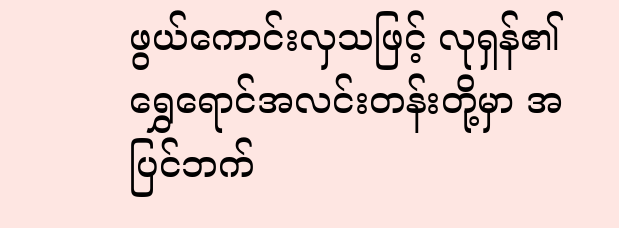ဖွယ်ကောင်းလှသဖြင့် လုရှန်၏ ရွှေရောင်အလင်းတန်းတို့မှာ အပြင်ဘက်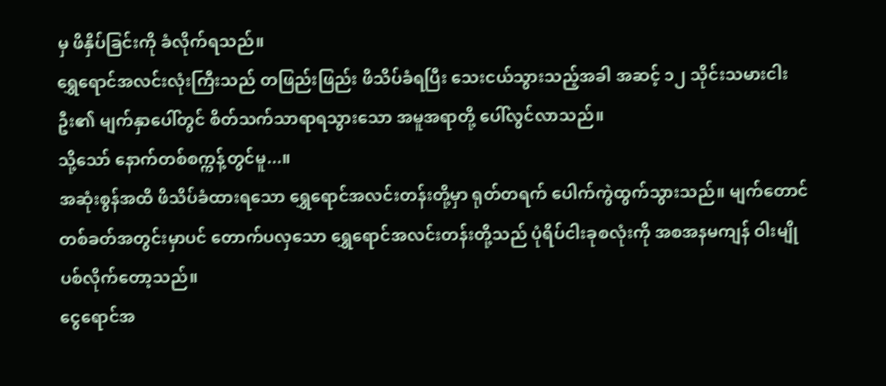မှ ဖိနှိပ်ခြင်းကို ခံလိုက်ရသည်။
ရွှေရောင်အလင်းလုံးကြီးသည် တဖြည်းဖြည်း ဖိသိပ်ခံရပြီး သေးငယ်သွားသည့်အခါ အဆင့် ၁၂ သိုင်းသမားငါးဦး၏ မျက်နှာပေါ်တွင် စိတ်သက်သာရာရသွားသော အမူအရာတို့ ပေါ်လွင်လာသည်။
သို့သော် နောက်တစ်စက္ကန့်တွင်မူ...။
အဆုံးစွန်အထိ ဖိသိပ်ခံထားရသော ရွှေရောင်အလင်းတန်းတို့မှာ ရုတ်တရက် ပေါက်ကွဲထွက်သွားသည်။ မျက်တောင်တစ်ခတ်အတွင်းမှာပင် တောက်ပလှသော ရွှေရောင်အလင်းတန်းတို့သည် ပုံရိပ်ငါးခုစလုံးကို အစအနမကျန် ဝါးမျိုပစ်လိုက်တော့သည်။
ငွေရောင်အ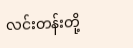လင်းတန်းတို့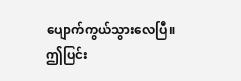ပျောက်ကွယ်သွားလေပြီ။
ဤပြင်း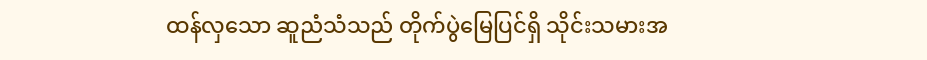ထန်လှသော ဆူညံသံသည် တိုက်ပွဲမြေပြင်ရှိ သိုင်းသမားအ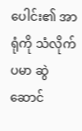ပေါင်း၏ အာရုံကို သံလိုက်ပမာ ဆွဲဆောင်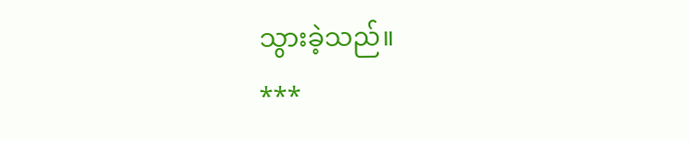သွားခဲ့သည်။
***